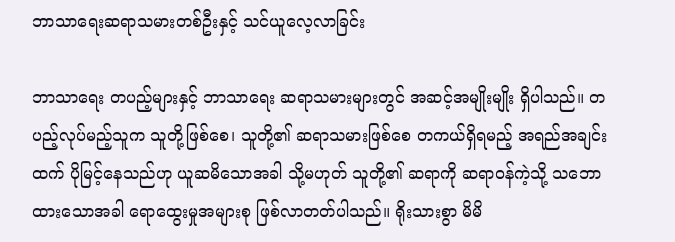ဘာသာရေးဆရာသမားတစ်ဦးနှင့် သင်ယူလေ့လာခြင်း

ဘာသာရေး တပည့်များနှင့် ဘာသာရေး ဆရာသမားများတွင် အဆင့်အမျိုးမျိုး ရှိပါသည်။ တပည့်လုပ်မည့်သူက သူတို့ဖြစ်စေ၊ သူတို့၏ ဆရာသမားဖြစ်စေ တကယ်ရှိရမည့် အရည်အချင်းထက် ပိုမြင့်နေသည်ဟု ယူဆမိသောအခါ သို့မဟုတ် သူတို့၏ ဆရာကို ဆရာဝန်ကဲ့သို့ သဘောထားသောအခါ ရောထွေးမှုအများစု ဖြစ်လာတတ်ပါသည်။ ရိုးသားစွာ မိမိ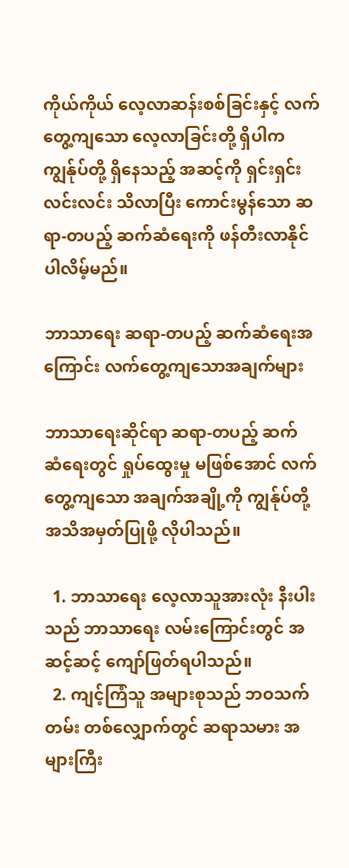ကိုယ်ကိုယ် လေ့လာဆန်းစစ်ခြင်းနှင့် လက်တွေ့ကျသော လေ့လာခြင်းတို့ ရှိပါက ကျွန်ုပ်တို့ ရှိနေသည့် အဆင့်ကို ရှင်းရှင်းလင်းလင်း သိလာပြီး ကောင်းမွန်သော ဆရာ-တပည့် ဆက်ဆံရေးကို ဖန်တီးလာနိုင်ပါလိမ့်မည်။

ဘာသာရေး ဆရာ-တပည့် ဆက်ဆံရေးအကြောင်း လက်တွေ့ကျသောအချက်များ

ဘာသာရေးဆိုင်ရာ ဆရာ-တပည့် ဆက်ဆံ‌ရေးတွင် ရှုပ်ထွေးမှု မဖြစ်အောင် လက်တွေ့ကျသော အချက်အချို့ကို ကျွန်ုပ်တို့ အသိအမှတ်ပြုဖို့ လိုပါသည်။

  1. ဘာသာရေး လေ့လာသူအားလုံး နီးပါးသည် ဘာသာရေး လမ်းကြောင်းတွင် အဆင့်ဆင့် ကျော်ဖြတ်ရပါသည်။
  2. ကျင့်ကြံသူ အများစုသည် ဘဝသက်တမ်း တစ်လျှောက်တွင် ဆရာသမား အများကြီး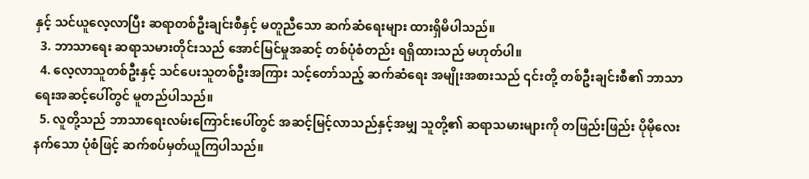နှင့် သင်ယူလေ့လာပြီး ဆရာတစ်ဦးချင်းစီနှင့် မတူညီသော ဆက်ဆံရေးများ ထားရှိမိပါသည်။
  3. ဘာသာရေး ဆရာသမားတိုင်းသည် အောင်မြင်မှုအဆင့် တစ်ပုံစံတည်း ရရှိထားသည် မဟုတ်ပါ။
  4. လေ့လာသူတစ်ဦးနှင့် သင်ပေးသူတစ်ဦးအကြား သင့်တော်သည့် ဆက်ဆံရေး အမျိုးအစားသည် ၎င်းတို့ တစ်ဦးချင်းစီ၏ ဘာသာရေးအဆင့်ပေါ်တွင် မူတည်ပါသည်။
  5. လူတို့သည် ဘာသာရေးလမ်းကြောင်းပေါ်တွင် အဆင့်မြင့်လာသည်နှင့်အမျှ သူတို့၏ ဆရာသမားများကို တဖြည်းဖြည်း ပိုမိုလေးနက်သော ပုံစံဖြင့် ဆက်စပ်မှတ်ယူကြပါသည်။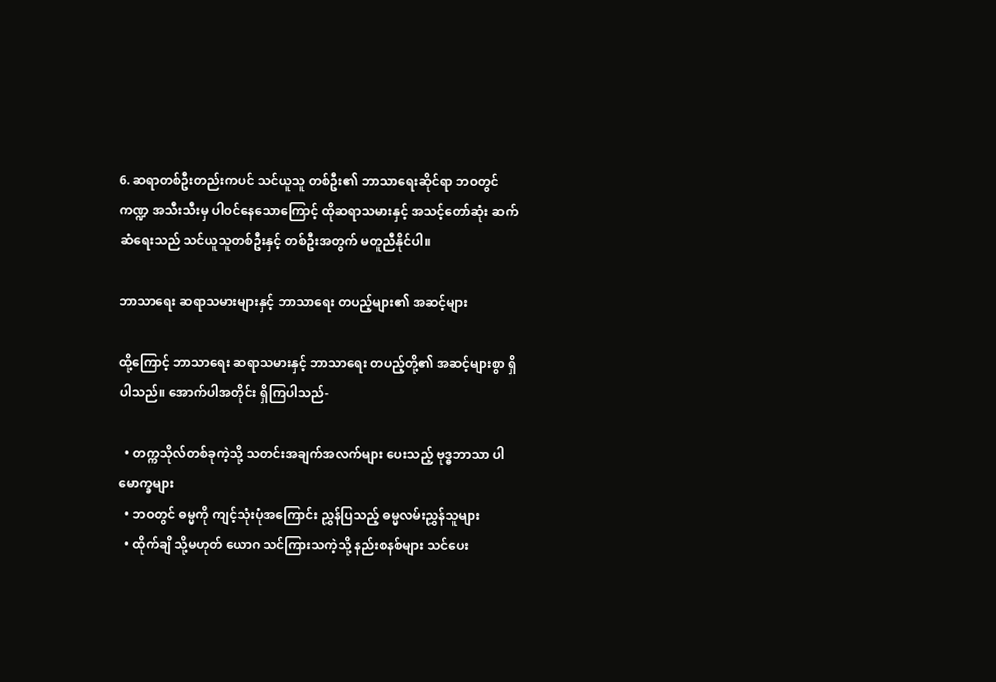6. ဆရာတစ်ဦးတည်းကပင် သင်ယူသူ တစ်ဦး၏ ဘာသာရေးဆိုင်ရာ ဘဝတွင် ကဏ္ဍ အသီးသီးမှ ပါဝင်နေသောကြောင့် ထိုဆရာသမားနှင့် အသင့်တော်ဆုံး ဆက်ဆံရေးသည် သင်ယူသူတစ်ဦးနှင့် တစ်ဦးအတွက် မတူညီနိုင်ပါ။

ဘာသာရေး ဆရာသမားများနှင့် ဘာသာရေး တပည့်များ၏ အဆင့်များ

ထို့ကြောင့် ဘာသာရေး ဆရာသမားနှင့် ဘာသာရေး တပည့်တို့၏ အဆင့်များစွာ ရှိပါသည်။ အောက်ပါအတိုင်း ရှိကြပါသည်-

  • တက္ကသိုလ်တစ်ခုကဲ့သို့ သတင်းအချက်အလက်များ ပေးသည့် ဗုဒ္ဓဘာသာ ပါမောက္ခများ
  • ဘဝတွင် ဓမ္မကို ကျင့်သုံးပုံအကြောင်း ညွှန်ပြသည့် ဓမ္မလမ်းညွှန်သူများ
  • ထိုက်ချိ သို့မဟုတ် ယောဂ သင်ကြားသကဲ့သို့ နည်းစနစ်များ သင်ပေး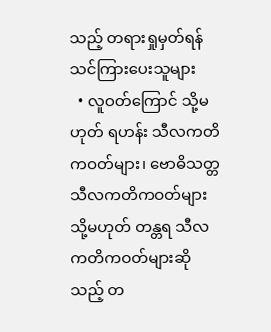သည့် တရားရှုမှတ်ရန် သင်ကြားပေးသူများ
  • လူဝတ်ကြောင် သို့မဟုတ် ရဟန်း သီလကတိကဝတ်များ၊ ဗောဓိသတ္တ သီလကတိကဝတ်များ သို့မဟုတ် တန္တရ သီလကတိကဝတ်များဆိုသည့် တ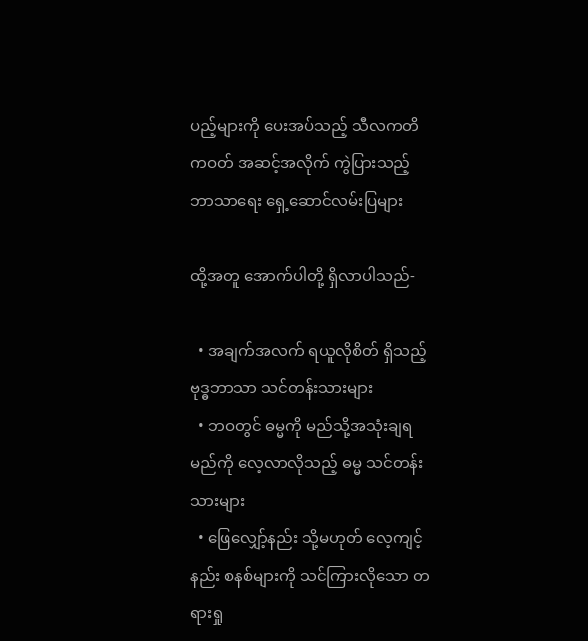ပည့်များကို ပေးအပ်သည့် သီလကတိကဝတ် အဆင့်အလိုက် ကွဲပြားသည့် ဘာသာရေး ရှေ့ဆောင်လမ်းပြများ

ထို့အတူ အောက်ပါတို့ ရှိလာပါသည်-

  • အချက်အလက် ရယူလိုစိတ် ရှိသည့် ဗုဒ္ဓဘာသာ သင်တန်းသားများ
  • ဘဝတွင် ဓမ္မကို မည်သို့အသုံးချရမည်ကို လေ့လာလိုသည့် ဓမ္မ သင်တန်းသားများ
  • ဖြေလျှော့်နည်း သို့မဟုတ် လေ့ကျင့်နည်း စနစ်များကို သင်ကြားလိုသော တရားရှု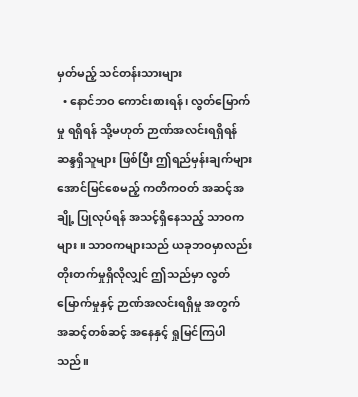မှတ်မည့် သင်တန်းသားများ
  • နောင်ဘဝ ကောင်းစားရန်၊ လွတ်မြောက်မှု ရရှိရန် သို့မဟုတ် ဉာဏ်အလင်းရရှိရန် ဆန္ဒရှိသူများ ဖြစ်ပြီး ဤရည်မှန်းချက်များ အောင်မြင်စေမည့် ကတိကဝတ် အဆင့်အချို့ ပြုလုပ်ရန် အသင့်ရှိနေသည့် သာဝကများ။ သာဝကများသည် ယခုဘဝမှာလည်း တိုးတက်မှုရှိလိုလျှင် ဤသည်မှာ လွတ်မြောက်မှုနှင့် ဉာဏ်အလင်းရရှိမှု အတွက် အဆင့်တစ်ဆင့် အနေနှင့် ရှုမြင်ကြပါသည်။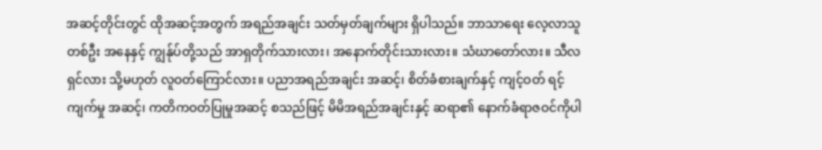အဆင့်တိုင်းတွင် ထိုအဆင့်အတွက် အရည်အချင်း သတ်မှတ်ချက်များ ရှိပါသည်။ ဘာသာရေး လေ့လာသူတစ်ဦး အနေနှင့် ကျွန်ုပ်တို့သည် အာရှတိုက်သားလား၊ အနောက်တိုင်းသားလား။ သံဃာတော်လား။ သီလရှင်လား သို့မဟုတ် လူဝတ်ကြောင်လား။ ပညာအရည်အချင်း အဆင့်၊ စိတ်ခံစားချက်နှင့် ကျင့်ဝတ် ရင့်ကျက်မှု အဆင့်၊ ကတိကဝတ်ပြုမှုအဆင့် စသည်ဖြင့် မိမိအရည်အချင်းနှင့် ဆရာ၏ နောက်ခံရာဇဝင်ကိုပါ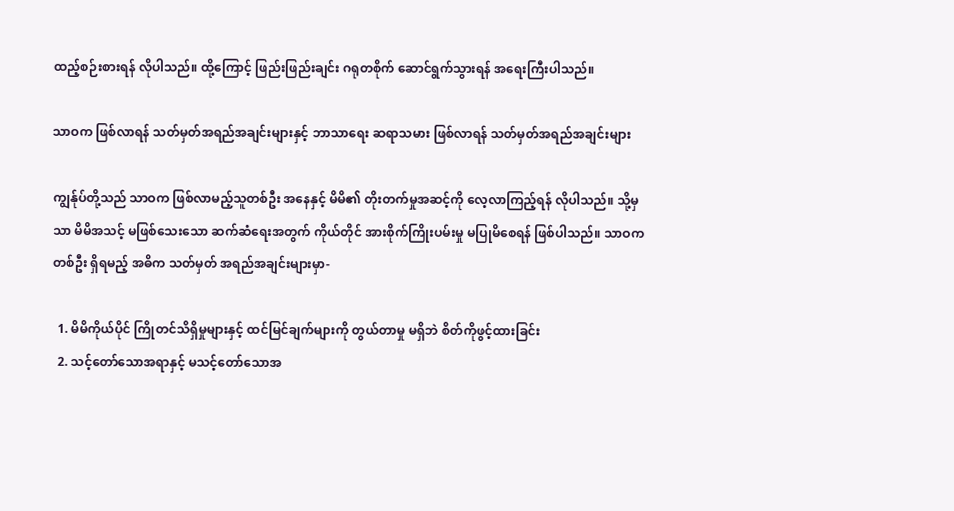ထည့်စဉ်းစားရန် လိုပါသည်။ ထို့ကြောင့် ဖြည်းဖြည်းချင်း ဂရုတစိုက် ဆောင်ရွက်သွားရန် အရေးကြီးပါသည်။

သာဝက ဖြစ်လာရန် သတ်မှတ်အရည်အချင်းများနှင့် ဘာသာရေး ဆရာသမား ဖြစ်လာရန် သတ်မှတ်အရည်အချင်းများ

ကျွန်ုပ်တို့သည် သာဝက ဖြစ်လာမည့်သူတစ်ဦး အနေနှင့် မိမိ၏ တိုးတက်မှုအဆင့်ကို လေ့လာကြည့်ရန် လိုပါသည်။ သို့မှသာ မိမိအသင့် မဖြစ်သေးသော ဆက်ဆံရေးအတွက် ကိုယ်တိုင် အားစိုက်ကြိုးပမ်းမှု မပြုမိစေရန် ဖြစ်ပါသည်။ သာဝကတစ်ဦး ရှိရမည့် အဓိက သတ်မှတ် အရည်အချင်းများမှာ-

  1. မိမိကိုယ်ပိုင် ကြိုတင်သိရှိမှုများနှင့် ထင်မြင်ချက်များကို တွယ်တာမှု မရှိဘဲ စိတ်ကိုဖွင့်ထားခြင်း
  2. သင့်တော်သောအရာနှင့် မသင့်တော်သောအ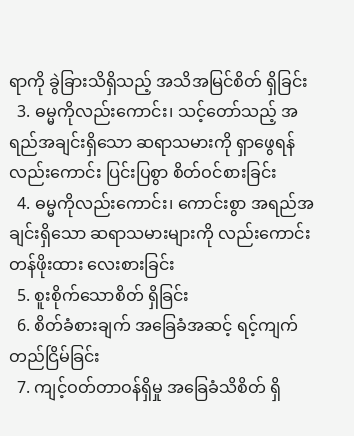ရာကို ခွဲခြားသိရှိသည့် အသိအမြင်စိတ် ရှိခြင်း
  3. ဓမ္မကိုလည်းကောင်း၊ သင့်တော်သည့် အရည်အချင်းရှိသော ဆရာသမားကို ရှာဖွေရန်လည်းကောင်း ပြင်းပြစွာ စိတ်ဝင်စားခြင်း
  4. ဓမ္မကိုလည်းကောင်း၊ ကောင်းစွာ အရည်အချင်းရှိသော ဆရာသမားများကို လည်းကောင်း တန်ဖိုးထား လေးစားခြင်း
  5. စူးစိုက်သောစိတ် ရှိခြင်း
  6. စိတ်ခံစားချက် အခြေခံအဆင့် ရင့်ကျက် တည်ငြိမ်ခြင်း
  7. ကျင့်ဝတ်တာဝန်ရှိမှု အခြေခံသိစိတ် ရှိ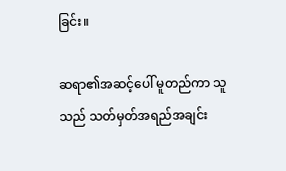ခြင်း။

ဆရာ၏အဆင့်ပေါ် မူတည်ကာ သူသည် သတ်မှတ်အရည်အချင်း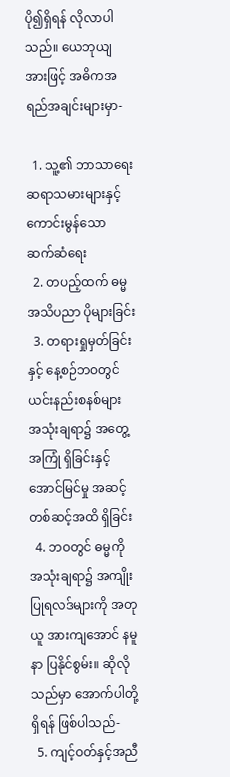ပို၍ရှိရန် လိုလာပါသည်။ ယေဘုယျအားဖြင့် အဓိကအရည်အချင်းများမှာ-

  1. သူ့၏ ဘာသာရေး ဆရာသမားများနှင့် ကောင်းမွန်သော ဆက်ဆံရေး
  2. တပည့်ထက် ဓမ္မအသိပညာ ပိုများခြင်း
  3. တရားရှုမှတ်ခြင်းနှင့် နေ့စဉ်ဘဝတွင် ယင်းနည်းစနစ်များ အသုံးချရာ၌ အတွေ့အကြုံ ရှိခြင်းနှင့် အောင်မြင်မှု အဆင့်တစ်ဆင့်အထိ ရှိခြင်း
  4. ဘဝတွင် ဓမ္မကို အသုံးချရာ၌ အကျိုးပြုရလဒ်များကို အတုယူ အားကျအောင် နမူနာ ပြနိုင်စွမ်း။ ဆိုလိုသည်မှာ အောက်ပါတို့ ရှိရန် ဖြစ်ပါသည်-
  5. ကျင့်ဝတ်နှင့်အညီ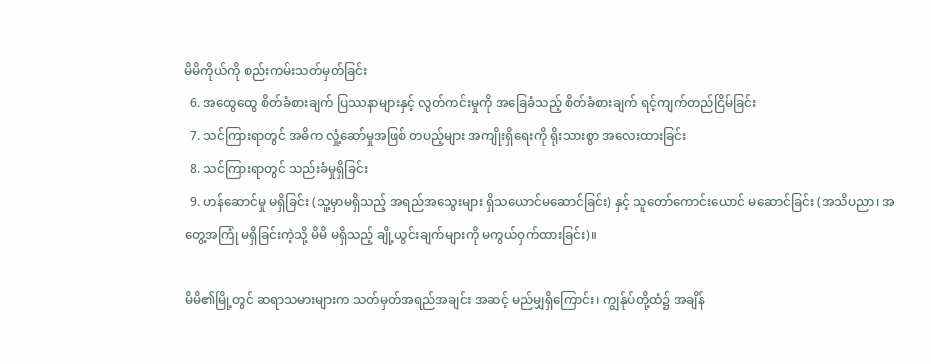မိမိကိုယ်ကို စည်းကမ်းသတ်မှတ်ခြင်း
  6. အထွေထွေ စိတ်ခံစားချက် ပြဿနာများနှင့် လွတ်ကင်းမှုကို အခြေခံသည့် စိတ်ခံစားချက် ရင့်ကျက်တည်ငြိမ်ခြင်း
  7. သင်ကြားရာတွင် အဓိက လှုံ့ဆော်မှုအဖြစ် တပည့်များ အကျိုးရှိရေးကို ရိုးသားစွာ အလေးထားခြင်း
  8. သင်ကြားရာတွင် သည်းခံမှုရှိခြင်း
  9. ဟန်ဆောင်မှု မရှိခြင်း (သူ့မှာမရှိသည့် အရည်အသွေးများ ရှိသယောင်မဆောင်ခြင်း) နှင့် သူတော်ကောင်းယောင် မဆောင်ခြင်း (အသိပညာ၊ အတွေ့အကြုံ မရှိခြင်းကဲ့သို့ မိမိ မရှိသည့် ချို့ယွင်းချက်များကို မကွယ်ဝှက်ထားခြင်း)။

မိမိ၏မြို့တွင် ဆရာသမားများက သတ်မှတ်အရည်အချင်း အဆင့် မည်မျှရှိကြောင်း၊ ကျွန်ုပ်တို့ထံ၌ အချိန်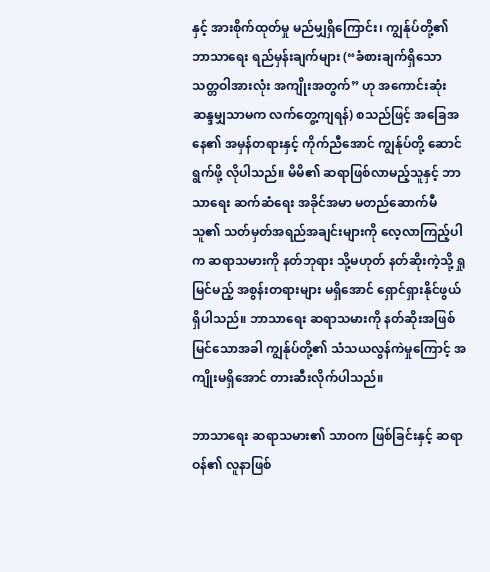နှင့် အားစိုက်ထုတ်မှု မည်မျှရှိကြောင်း၊ ကျွန်ုပ်တို့၏ ဘာသာရေး ရည်မှန်းချက်များ (“ခံစားချက်ရှိသော သတ္တဝါအားလုံး အကျိုးအတွက်” ဟု အကောင်းဆုံး ဆန္ဒမျှသာမက လက်တွေ့ကျရန်) စသည်ဖြင့် အခြေအနေ၏ အမှန်တရားနှင့် ကိုက်ညီအောင် ကျွန်ုပ်တို့ ဆောင်ရွက်ဖို့ လိုပါသည်။ မိမိ၏ ဆရာဖြစ်လာမည့်သူနှင့် ဘာသာရေး ဆက်ဆံရေး အခိုင်အမာ မတည်ဆောက်မီ သူ၏ သတ်မှတ်အရည်အချင်းများကို လေ့လာကြည့်ပါက ဆရာသမားကို နတ်ဘုရား သို့မဟုတ် နတ်ဆိုးကဲ့သို့ ရှုမြင်မည့် အစွန်းတရားများ မရှိအောင် ရှောင်ရှားနိုင်ဖွယ် ရှိပါသည်။ ဘာသာရေး ဆရာသမားကို နတ်ဆိုးအဖြစ် မြင်သောအခါ ကျွန်ုပ်တို့၏ သံသယလွန်ကဲမှုကြောင့် အကျိုးမရှိအောင် တားဆီးလိုက်ပါသည်။

ဘာသာရေး ဆရာသမား၏ သာဝက ဖြစ်ခြင်းနှင့် ဆရာဝန်၏ လူနာဖြစ်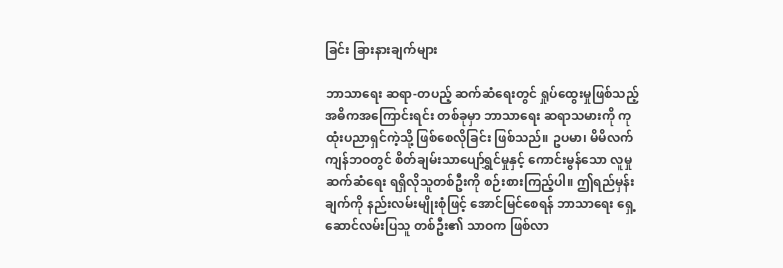ခြင်း ခြားနားချက်များ

ဘာသာရေး ဆရာ-တပည့် ဆက်ဆံရေးတွင် ရှုပ်ထွေးမှုဖြစ်သည့် အဓိကအကြောင်းရင်း တစ်ခုမှာ ဘာသာရေး ဆရာသမားကို ကုထုံးပညာရှင်ကဲ့သို့ ဖြစ်စေလိုခြင်း ဖြစ်သည်။ ဥပမာ၊ မိမိလက်ကျန်ဘဝတွင် စိတ်ချမ်းသာပျော်ရွှင်မှုနှင့် ကောင်းမွန်သော လူမှုဆက်ဆံရေး ရရှိလိုသူတစ်ဦးကို စဉ်းစားကြည့်ပါ။ ဤရည်မှန်းချက်ကို နည်းလမ်းမျိုးစုံဖြင့် အောင်မြင်စေရန် ဘာသာရေး ရှေ့ဆောင်လမ်းပြသူ တစ်ဦး၏ သာဝက ဖြစ်လာ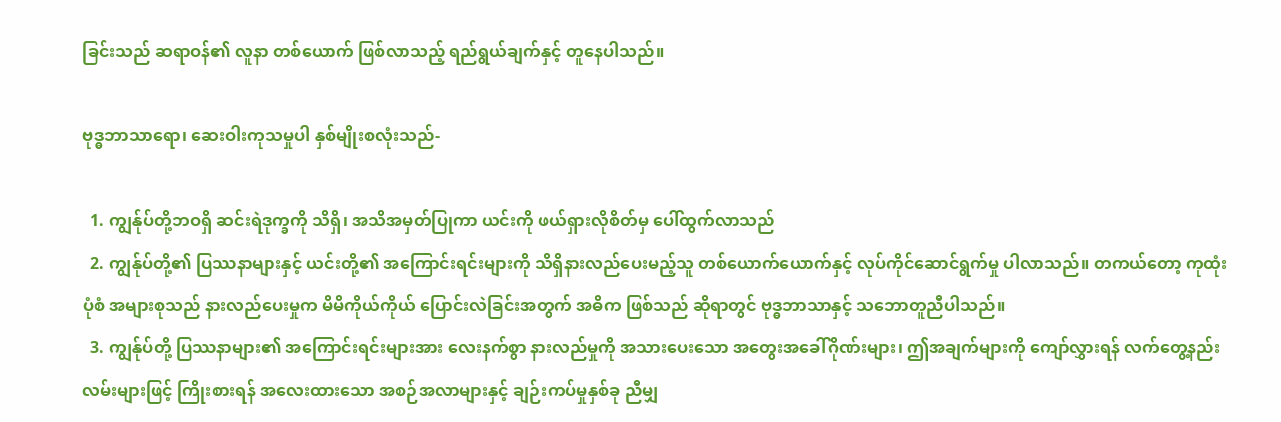ခြင်းသည် ဆရာဝန်၏ လူနာ တစ်ယောက် ဖြစ်လာသည့် ရည်ရွယ်ချက်နှင့် တူနေပါသည်။

ဗုဒ္ဓဘာသာရော၊ ဆေးဝါးကုသမှုပါ နှစ်မျိုးစလုံးသည်-

  1. ကျွန်ုပ်တို့ဘဝရှိ ဆင်းရဲဒုက္ခကို သိရှိ၊ အသိအမှတ်ပြုကာ ယင်းကို ဖယ်ရှားလိုစိတ်မှ ပေါ်ထွက်လာသည်
  2. ကျွန်ုပ်တို့၏ ပြဿနာများနှင့် ယင်းတို့၏ အကြောင်းရင်းများကို သိရှိနားလည်ပေးမည့်သူ တစ်ယောက်ယောက်နှင့် လုပ်ကိုင်ဆောင်ရွက်မှု ပါလာသည်။ တကယ်တော့ ကုထုံးပုံစံ အများစုသည် နားလည်ပေးမှုက မိမိကိုယ်ကိုယ် ပြောင်းလဲခြင်းအတွက် အဓိက ဖြစ်သည် ဆိုရာတွင် ဗုဒ္ဓဘာသာနှင့် သဘောတူညီပါသည်။
  3. ကျွန်ုပ်တို့ ပြဿနာများ၏ အကြောင်းရင်းများအား လေးနက်စွာ နားလည်မှုကို အသားပေးသော အတွေးအခေါ်ဂိုဏ်းများ၊ ဤအချက်များကို ကျော်လွှားရန် လက်တွေ့နည်းလမ်းများဖြင့် ကြိုးစားရန် အလေးထားသော အစဉ်အလာများနှင့် ချဉ်းကပ်မှုနှစ်ခု ညီမျှ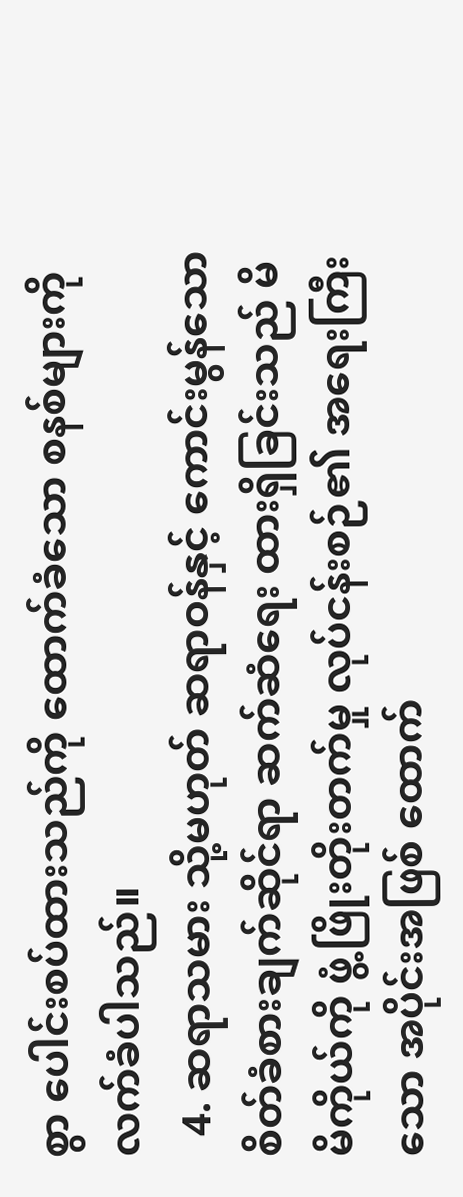စွာ ပေါင်းစပ်ထားသည်ကို ထောက်ခံသော စနစ်များကို လက်ခံပါသည်။
  4. ဆရာသမား သို့မဟုတ် ဆရာဝန်နှင့် ‌ကောင်းမွန်သော စိတ်ခံစားချက်ဆိုင်ရာ ဆက်ဆံရေး ထားရှိခြင်းသည် မိမိကိုယ်ကို ဖွံ့ဖြိုးတိုးတက်မှု လုပ်ငန်းစဉ်၏ အရေးကြီးသော အပိုင်းအဖြစ် ထောက်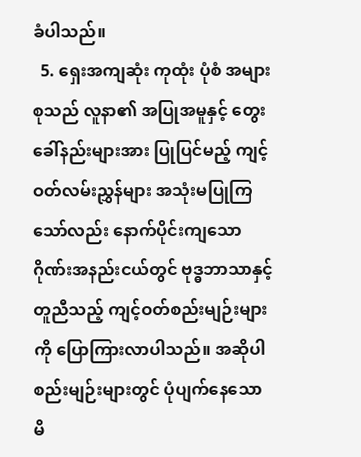ခံပါသည်။
  5. ရှေးအကျဆုံး ကုထုံး ပုံစံ အများစုသည် လူနာ၏ အပြုအမူနှင့် တွေးခေါ်နည်းများအား ပြုပြင်မည့် ကျင့်ဝတ်လမ်းညွှန်များ အသုံးမပြုကြသော်လည်း နောက်ပိုင်းကျသော ဂိုဏ်းအနည်းငယ်တွင် ဗုဒ္ဓဘာသာနှင့် တူညီသည့် ကျင့်ဝတ်စည်းမျဉ်းများကို ပြောကြားလာပါသည်။ အဆိုပါ စည်းမျဉ်းများတွင် ပုံပျက်နေသော မိ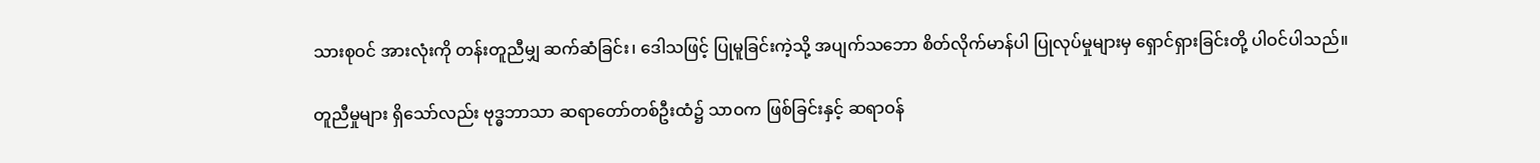သားစုဝင် အားလုံးကို တန်းတူညီမျှ ဆက်ဆံခြင်း၊ ဒေါသဖြင့် ပြုမူခြင်းကဲ့သို့ အပျက်သဘော စိတ်လိုက်မာန်ပါ ပြုလုပ်မှုများမှ ရှောင်ရှားခြင်းတို့ ပါဝင်ပါသည်။

တူညီမှုများ ရှိသော်လည်း ဗုဒ္ဓဘာသာ ဆရာတော်တစ်ဦးထံ၌ သာဝက ဖြစ်ခြင်းနှင့် ဆရာဝန်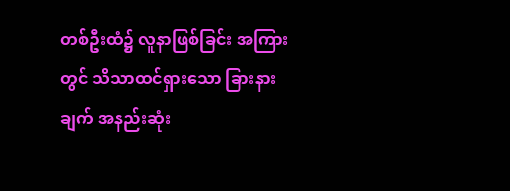တစ်ဦးထံ၌ လူနာဖြစ်ခြင်း အကြားတွင် သိသာထင်ရှားသော ခြားနားချက် အနည်းဆုံး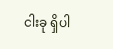ငါးခု ရှိပါ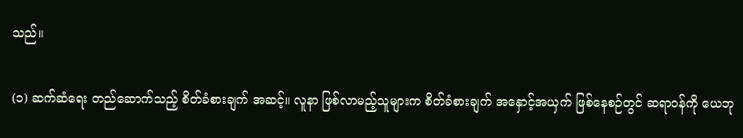သည်။

(၁) ဆက်ဆံရေး တည်ဆောက်သည့် စိတ်ခံစားချက် အဆင့်။ လူနာ ဖြစ်လာမည့်သူများက စိတ်ခံစားချက် အနှောင့်အယှက် ဖြစ်နေစဉ်တွင် ဆရာဝန်ကို ယေဘု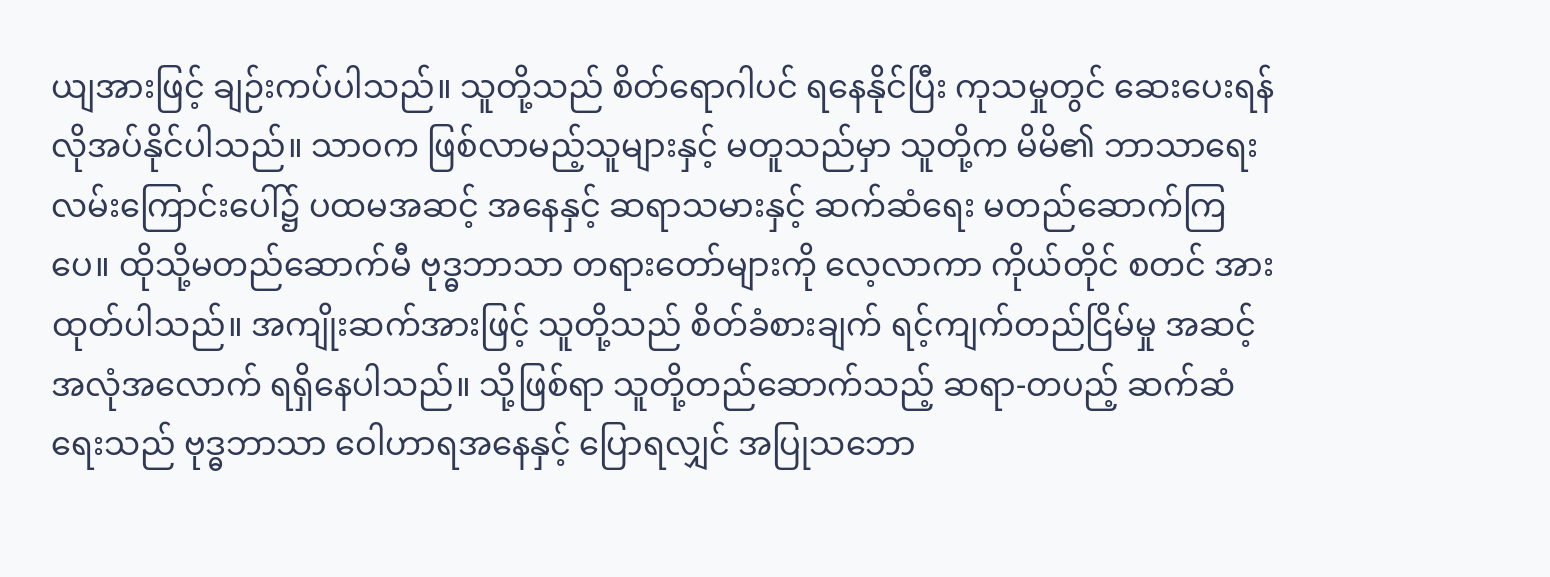ယျအားဖြင့် ချဉ်းကပ်ပါသည်။ သူတို့သည် စိတ်ရောဂါပင် ရနေနိုင်ပြီး ကုသမှုတွင် ဆေးပေးရန် လိုအပ်နိုင်ပါသည်။ သာဝက ဖြစ်လာမည့်သူများနှင့် မတူသည်မှာ သူတို့က မိမိ၏ ဘာသာရေး လမ်းကြောင်းပေါ်၌ ပထမအဆင့် အနေနှင့် ဆရာသမားနှင့် ဆက်ဆံရေး မတည်ဆောက်ကြပေ။ ထိုသို့မတည်ဆောက်မီ ဗုဒ္ဓဘာသာ တရားတော်များကို လေ့လာကာ ကိုယ်တိုင် စတင် အားထုတ်ပါသည်။ အကျိုးဆက်အားဖြင့် သူတို့သည် စိတ်ခံစားချက် ရင့်ကျက်တည်ငြိမ်မှု အဆင့် အလုံအလောက် ရရှိနေပါသည်။ သို့ဖြစ်ရာ သူတို့တည်ဆောက်သည့် ဆရာ-တပည့် ဆက်ဆံရေးသည် ဗုဒ္ဓဘာသာ ဝေါဟာရအနေနှင့် ပြောရလျှင် အပြုသဘော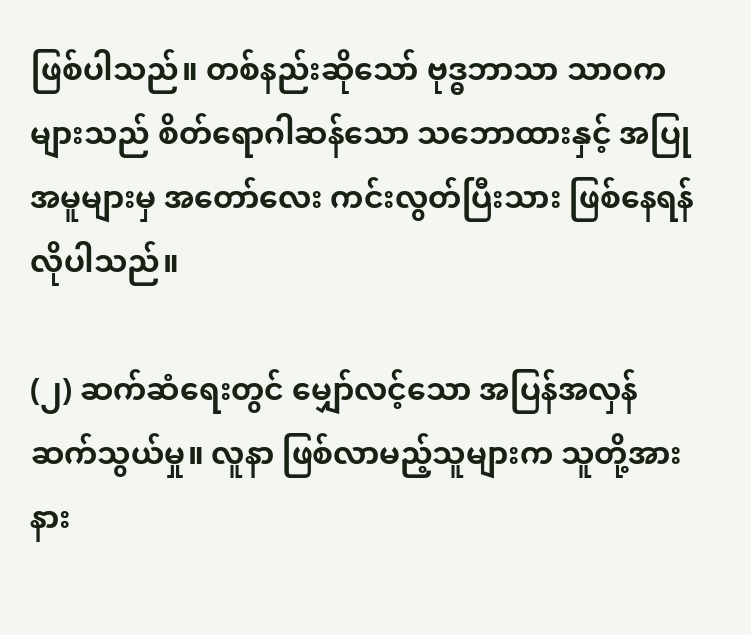ဖြစ်ပါသည်။ တစ်နည်းဆိုသော် ဗုဒ္ဓဘာသာ သာဝကများသည် စိတ်ရောဂါဆန်သော သဘောထားနှင့် အပြုအမူများမှ အတော်လေး ကင်းလွတ်ပြီးသား ဖြစ်နေရန် လိုပါသည်။

(၂) ဆက်ဆံရေးတွင် မျှော်လင့်သော အပြန်အလှန် ဆက်သွယ်မှု။ လူနာ ဖြစ်လာမည့်သူများက သူတို့အား နား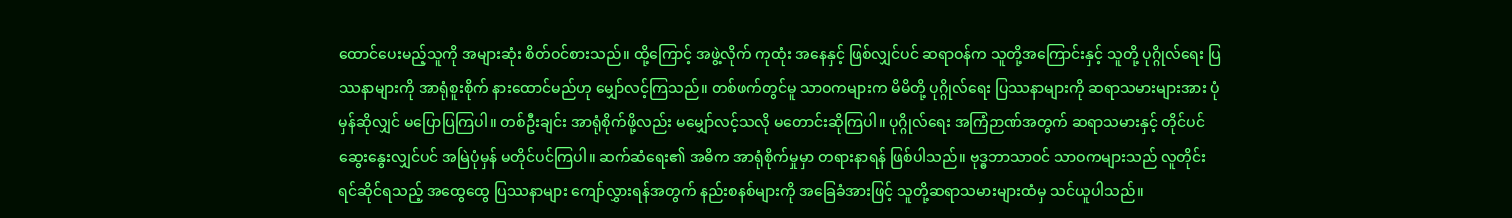ထောင်ပေးမည့်သူကို အများဆုံး စိတ်ဝင်စားသည်။ ထို့ကြောင့် အဖွဲ့လိုက် ကုထုံး အနေနှင့် ဖြစ်လျှင်ပင် ဆရာဝန်က သူတို့အကြောင်းနှင့် သူတို့ ပုဂ္ဂိုလ်ရေး ပြဿနာများကို အာရုံစူးစိုက် နား‌ထောင်မည်ဟု မျှော်လင့်ကြသည်။ တစ်ဖက်တွင်မူ သာဝကများက မိမိတို့ ပုဂ္ဂိုလ်ရေး ပြဿနာများကို ဆရာသမားများအား ပုံမှန်ဆိုလျှင် မပြောပြကြပါ။ တစ်ဦးချင်း အာရုံစိုက်ဖို့လည်း မမျှော်လင့်သလို မတောင်းဆိုကြပါ။ ပုဂ္ဂိုလ်ရေး အကြံဉာဏ်အတွက် ဆရာသမားနှင့် တိုင်ပင်ဆွေးနွေးလျှင်ပင် အမြဲပုံမှန် မတိုင်ပင်ကြပါ။ ဆက်ဆံရေး၏ အဓိက အာရုံစိုက်မှုမှာ တရားနာရန် ဖြစ်ပါသည်။ ဗုဒ္ဓဘာသာဝင် သာဝကများသည် လူတိုင်း ရင်ဆိုင်ရသည့် အထွေထွေ ပြဿနာများ ကျော်လွှားရန်အတွက် နည်းစနစ်များကို အခြေခံအားဖြင့် သူတို့ဆရာသမားများထံမှ သင်ယူပါသည်။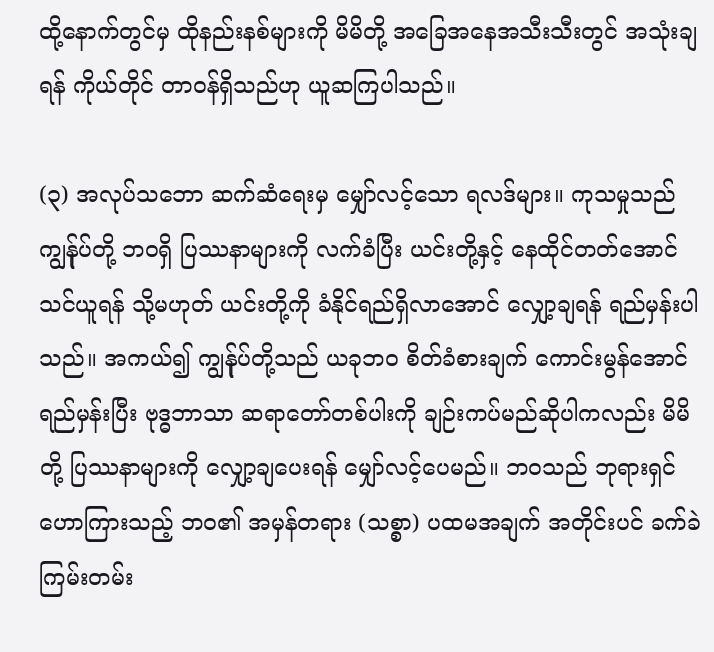ထို့နောက်တွင်မှ ထိုနည်းနစ်များကို မိမိတို့ အခြေအနေအသီးသီးတွင် အသုံးချရန် ကိုယ်တိုင် တာဝန်ရှိသည်ဟု ယူဆကြပါသည်။

(၃) အလုပ်သဘော ဆက်ဆံ‌ရေးမှ မျှော်လင့်သော ရလဒ်များ။ ကုသမှုသည် ကျွန်ုပ်တို့ ဘဝရှိ ပြဿနာများကို လက်ခံပြီး ယင်းတို့နှင့် နေထိုင်တတ်အောင် သင်ယူရန် သို့မဟုတ် ယင်းတို့ကို ခံနိုင်ရည်ရှိလာအောင် လျှော့ချရန် ရည်မှန်းပါသည်။ အကယ်၍ ကျွန်ုပ်တို့သည် ယခုဘဝ စိတ်ခံစားချက် ကောင်းမွန်အောင် ရည်မှန်းပြီး ဗုဒ္ဓဘာသာ ဆရာတော်တစ်ပါးကို ချဉ်းကပ်မည်ဆိုပါကလည်း မိမိတို့ ပြဿနာများကို လျှော့ချပေးရန် မျှော်လင့်ပေမည်။ ဘဝသည် ဘုရားရှင် ဟောကြားသည့် ဘဝ၏ အမှန်တရား (သစ္စာ) ပထမအချက် အတိုင်းပင် ခက်ခဲကြမ်းတမ်း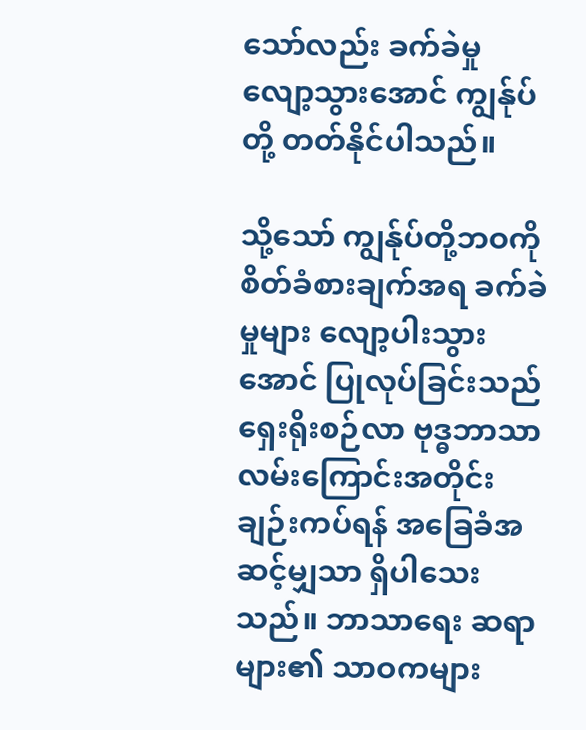သော်လည်း ခက်ခဲမှု လျော့သွားအောင် ကျွန်ုပ်တို့ တတ်နိုင်ပါသည်။

သို့သော် ကျွန်ုပ်တို့ဘဝကို စိတ်ခံစားချက်အရ ခက်ခဲမှုများ လျော့ပါးသွားအောင် ပြုလုပ်ခြင်းသည် ရှေးရိုးစဉ်လာ ဗုဒ္ဓဘာသာ လမ်းကြောင်းအတိုင်း ချဉ်းကပ်ရန် အခြေခံအဆင့်မျှသာ ရှိပါသေးသည်။ ဘာသာရေး ဆရာများ၏ သာဝကများ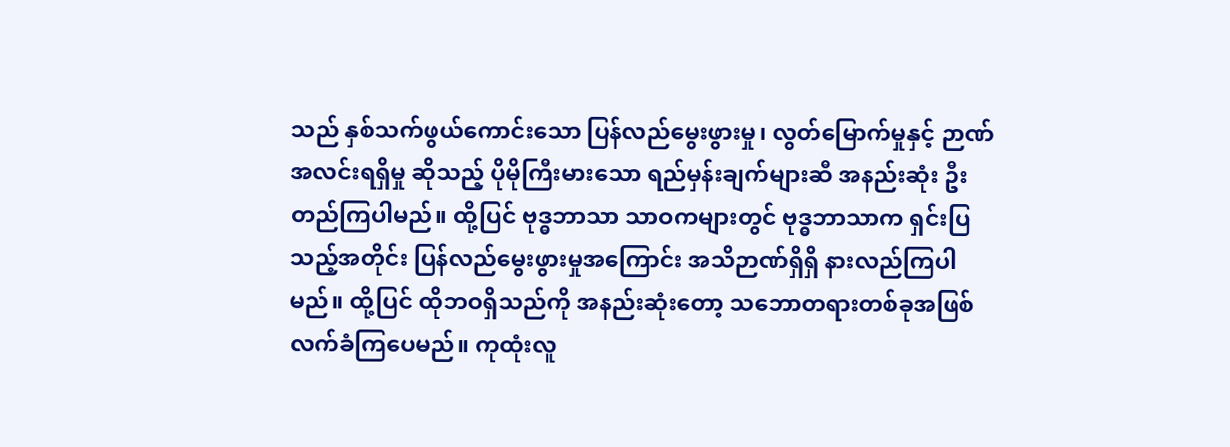သည် နှစ်သက်ဖွယ်ကောင်းသော ပြန်လည်မွေးဖွားမှု၊ လွတ်မြောက်မှုနှင့် ဉာဏ်အလင်းရရှိမှု ဆိုသည့် ပိုမိုကြီးမားသော ရည်မှန်းချက်များဆီ အနည်းဆုံး ဦးတည်ကြပါမည်။ ထို့ပြင် ဗုဒ္ဓဘာသာ သာဝကများတွင် ဗုဒ္ဓဘာသာက ရှင်းပြသည့်အတိုင်း ပြန်လည်မွေးဖွားမှုအကြောင်း အသိဉာဏ်ရှိရှိ နားလည်ကြပါမည်။ ထို့ပြင် ထိုဘဝရှိသည်ကို အနည်းဆုံးတော့ သဘောတရားတစ်ခုအဖြစ် လက်ခံကြပေမည်။ ကုထုံးလူ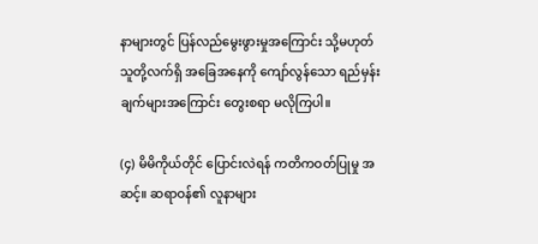နာများတွင် ပြန်လည်မွေးဖွားမှုအကြောင်း သို့မဟုတ် သူတို့လက်ရှိ အခြေအနေကို ကျော်လွန်သော ရည်မှန်းချက်များအကြောင်း တွေးစရာ မလိုကြပါ။

(၄) မိမိကိုယ်တိုင် ပြောင်းလဲရန် ကတိကဝတ်ပြုမှု အဆင့်။ ဆရာဝန်၏ လူနာများ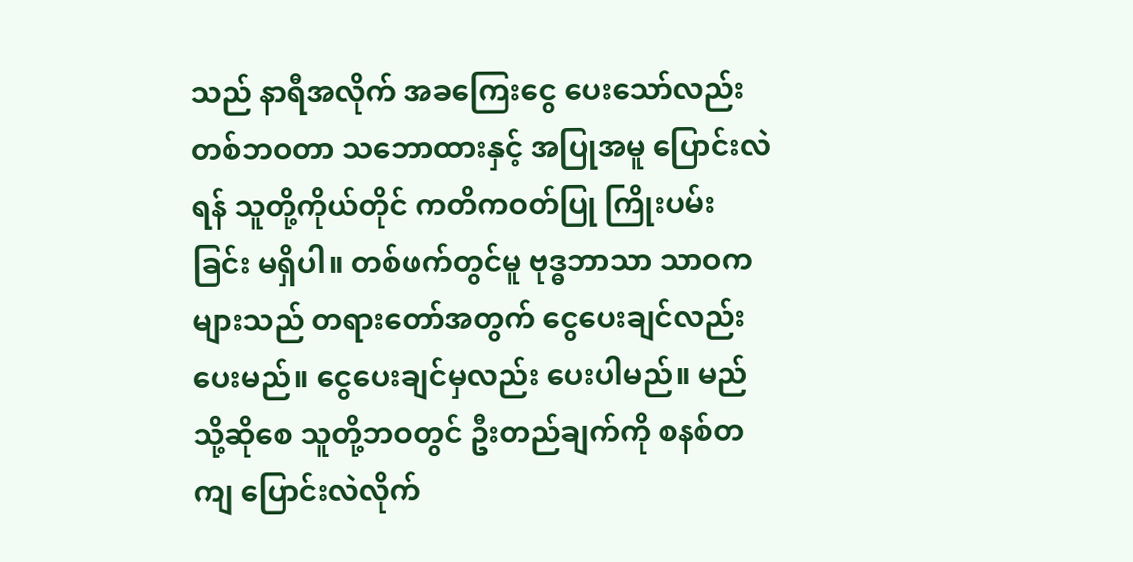သည် နာရီအလိုက် အခကြေးငွေ ပေးသော်လည်း တစ်ဘဝတာ သဘောထားနှင့် အပြုအမူ ပြောင်းလဲရန် သူတို့ကိုယ်တိုင် ကတိကဝတ်ပြု ကြိုးပမ်းခြင်း မရှိပါ။ တစ်ဖက်တွင်မူ ဗုဒ္ဓဘာသာ သာဝကများသည် တရားတော်အတွက် ငွေပေးချင်လည်းပေးမည်။ ငွေပေးချင်မှလည်း ပေးပါမည်။ မည်သို့ဆိုစေ သူတို့ဘဝတွင် ဦးတည်ချက်ကို စနစ်တကျ ပြောင်းလဲလိုက်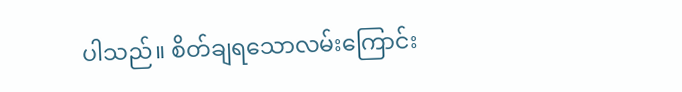ပါသည်။ စိတ်ချရသောလမ်းကြောင်း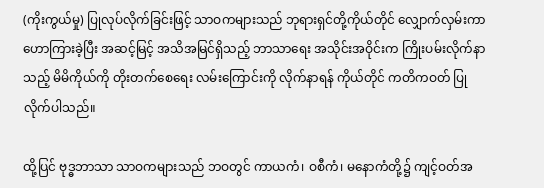(ကိုးကွယ်မှု) ပြုလုပ်လိုက်ခြင်းဖြင့် သာဝကများသည် ဘုရားရှင်တို့ကိုယ်တိုင် လျှောက်လှမ်းကာ ဟောကြားခဲ့ပြီး အဆင့်မြင့် အသိအမြင်ရှိသည့် ဘာသာ‌ရေး အသိုင်းအဝိုင်းက ကြိုးပမ်းလိုက်နာသည့် မိမိကိုယ်ကို တိုးတက်စေရေး လမ်းကြောင်းကို လိုက်နာရန် ကိုယ်တိုင် ကတိကဝတ် ပြုလိုက်ပါသည်။

ထို့ပြင် ဗုဒ္ဓဘာသာ သာဝကများသည် ဘဝတွင် ကာယကံ၊ ဝစီကံ၊ မနောကံတို့၌ ကျင့်ဝတ်အ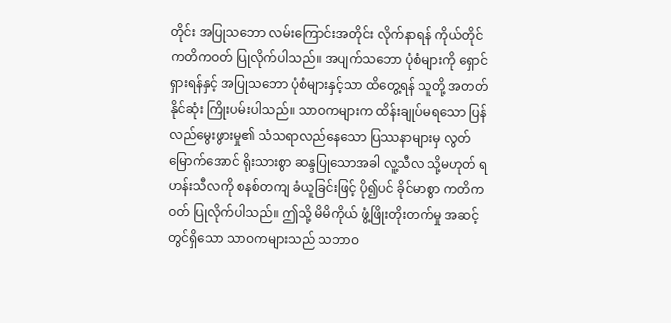တိုင်း အပြုသဘော လမ်းကြောင်းအတိုင်း လိုက်နာရန် ကိုယ်တိုင် ကတိကဝတ် ပြုလိုက်ပါသည်။ အပျက်သဘော ပုံစံများကို ရှောင်ရှားရန်နှင့် အပြုသဘော ပုံစံများနှင့်သာ ထိတွေ့ရန် သူတို့ အတတ်နိုင်ဆုံး ကြိုးပမ်းပါသည်။ သာဝကများက ထိန်းချုပ်မရသော ပြန်လည်မွေးဖွားမှု၏ သံသရာလည်နေသော ပြဿနာများမှ လွတ်မြောက်အောင် ရိုးသားစွာ ဆန္ဒပြုသောအခါ လူ့သီလ သို့မဟုတ် ရဟန်းသီလကို စနစ်တကျ ခံယူခြင်းဖြင့် ပို၍ပင် ခိုင်မာစွာ ကတိကဝတ် ပြုလိုက်ပါသည်။ ဤသို့ မိမိကိုယ် ဖွံ့ဖြိုးတိုးတက်မှု အဆင့်တွင်ရှိသော သာဝကများသည် သဘာဝ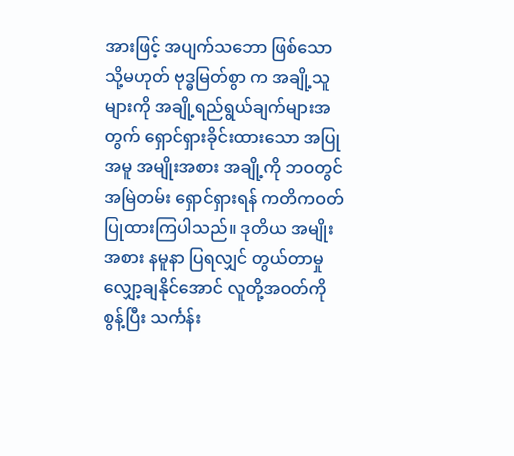အားဖြင့် အပျက်သဘော ဖြစ်သော သို့မဟုတ် ဗုဒ္ဓမြတ်စွာ က အချို့သူများကို အချို့ရည်ရွယ်ချက်များအတွက် ရှောင်ရှားခိုင်းထားသော အပြုအမူ အမျိုးအစား အချို့ကို ဘဝတွင် အမြဲတမ်း ရှောင်ရှားရန် ကတိကဝတ် ပြုထားကြပါသည်။ ဒုတိယ အမျိုးအစား နမူနာ ပြရလျှင် တွယ်တာမှု လျှော့ချနိုင်အောင် လူတို့အဝတ်ကို စွန့်ပြီး သင်္ကန်း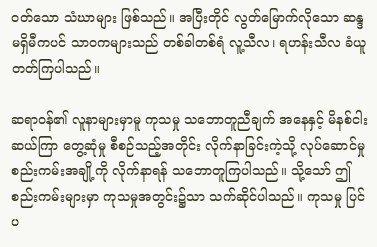ဝတ်သော သံဃာများ ဖြစ်သည်။ အပြီးတိုင် လွတ်မြောက်လိုသော ဆန္ဒ မရှိမီကပင် သာဝကများသည် တစ်ခါတစ်ရံ လူ့သီလ၊ ရဟန်းသီလ ခံယူတတ်ကြပါသည်။

ဆရာဝန်၏ လူနာများမှာမူ ကုသမှု သဘောတူညီချက် အနေနှင့် မိနစ်ငါးဆယ်ကြာ တွေ့ဆုံမှု စီစဉ်သည့်အတိုင်း လိုက်နာခြင်းကဲ့သို့ လုပ်ဆောင်မှု စည်းကမ်းအချို့ကို လိုက်နာရန် သဘောတူကြပါသည်။ သို့သော် ဤစည်းကမ်းများမှာ ကုသမှုအတွင်း၌သာ သက်ဆိုင်ပါသည်။ ကုသမှု ပြင်ပ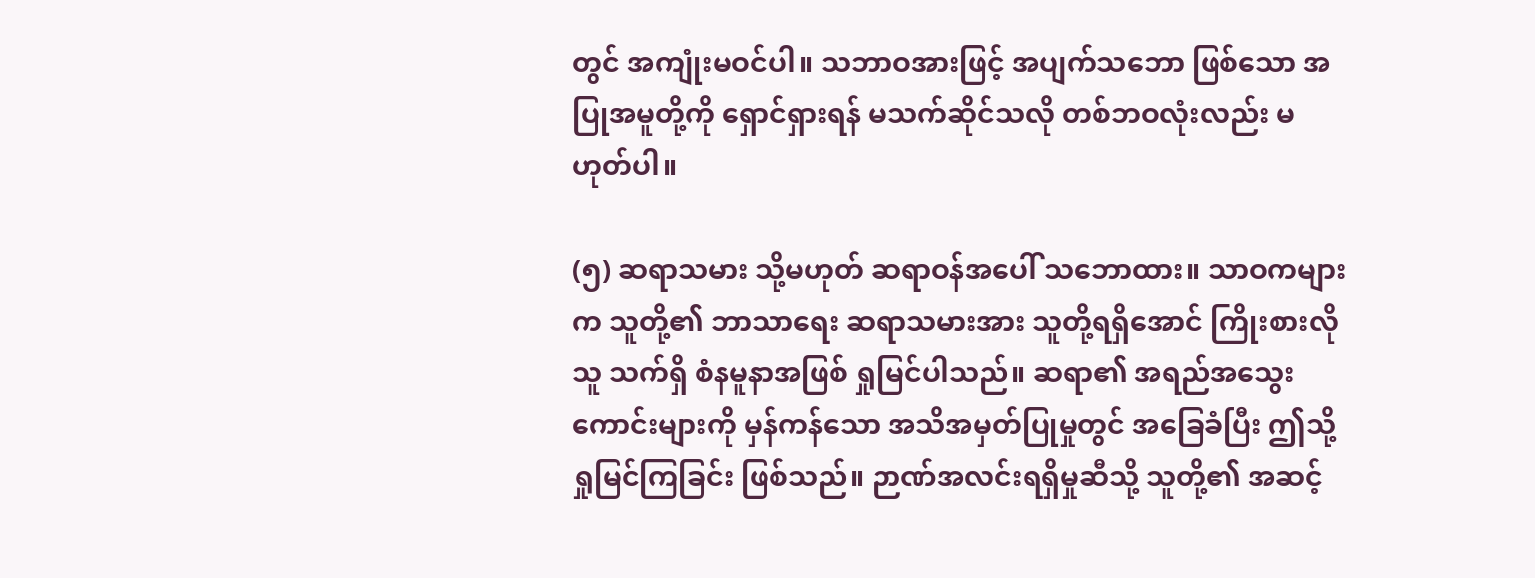တွင် အကျုံးမဝင်ပါ။ သဘာဝအားဖြင့် အပျက်သဘော ဖြစ်သော အပြုအမူတို့ကို ရှောင်ရှားရန် မသက်ဆိုင်သလို တစ်ဘဝလုံးလည်း မဟုတ်ပါ။

(၅) ဆရာသမား သို့မဟုတ် ဆရာဝန်အပေါ် သဘောထား။ သာဝကများက သူတို့၏ ဘာသာရေး ဆရာသမားအား သူတို့ရရှိအောင် ကြိုးစားလိုသူ သက်ရှိ စံနမူနာအဖြစ် ရှုမြင်ပါသည်။ ဆရာ၏ အရည်အသွေးကောင်းများကို မှန်ကန်သော အသိအမှတ်ပြုမှုတွင် အခြေခံပြီး ဤသို့ ရှုမြင်ကြခြင်း ဖြစ်သည်။ ဉာဏ်အလင်းရရှိမှုဆီသို့ သူတို့၏ အဆင့်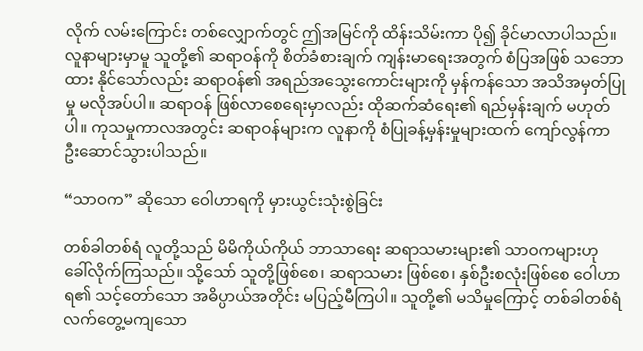လိုက် လမ်းကြောင်း တစ်လျှောက်တွင် ဤအမြင်ကို ထိန်းသိမ်းကာ ပို၍ ခိုင်မာလာပါသည်။ လူနာများမှာမူ သူတို့၏ ဆရာဝန်ကို စိတ်ခံစားချက် ကျန်းမာရေးအတွက် စံပြအဖြစ် သဘောထား နိုင်သော်လည်း ဆရာဝန်၏ အရည်အသွေးကောင်းများကို မှန်ကန်သော အသိအမှတ်ပြုမှု မလိုအပ်ပါ။ ဆရာဝန် ဖြစ်လာစေရေးမှာလည်း ထိုဆက်ဆံရေး၏ ရည်မှန်းချက် မဟုတ်ပါ။ ကုသမှုကာလအတွင်း ဆရာဝန်များက လူနာကို စံပြုခန့်မှန်းမှုများထက် ကျော်လွန်ကာ ဦးဆောင်သွားပါသည်။

“သာဝက” ဆိုသော ဝေါဟာရကို မှားယွင်းသုံးစွဲခြင်း

တစ်ခါတစ်ရံ လူတို့သည် မိမိကိုယ်ကိုယ် ဘာသာရေး ဆရာသမားများ၏ သာဝကများဟု ခေါ်လိုက်ကြသည်။ သို့သော် သူတို့ဖြစ်စေ၊ ဆရာသမား ဖြစ်စေ၊ နှစ်ဦးစလုံးဖြစ်စေ ဝေါဟာရ၏ သင့်တော်သော အဓိပ္ပာယ်အတိုင်း မပြည့်မီကြပါ။ သူတို့၏ မသိမှုကြောင့် တစ်ခါတစ်ရံ လက်တွေ့မကျသော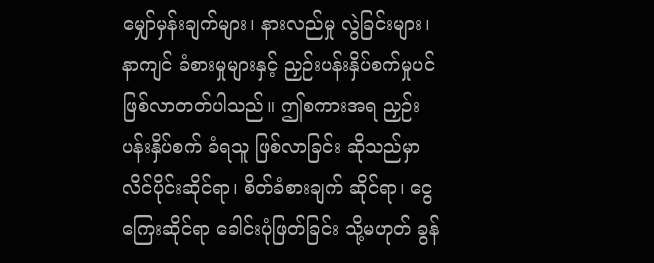မျှော်မှန်းချက်များ၊ နားလည်မှု လွဲခြင်းများ၊ နာကျင် ခံစားမှုများနှင့် ညှဉ်းပန်းနှိပ်စက်မှုပင် ဖြစ်လာတတ်ပါသည်။ ဤစကားအရ ညှဉ်းပန်းနှိပ်စက် ခံရသူ ဖြစ်လာခြင်း ဆိုသည်မှာ လိင်ပိုင်းဆိုင်ရာ၊ စိတ်ခံစားချက် ဆိုင်ရာ၊ ငွေကြေးဆိုင်ရာ ခေါင်းပုံဖြတ်ခြင်း သို့မဟုတ် ခွန်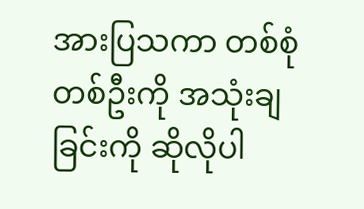အားပြသကာ တစ်စုံတစ်ဦးကို အသုံးချခြင်းကို ဆိုလိုပါ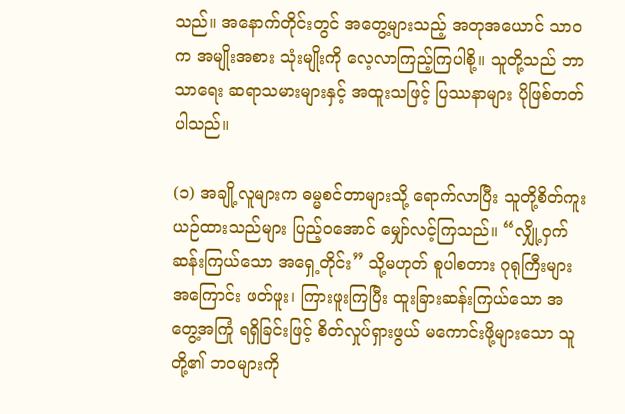သည်။ အနောက်တိုင်းတွင် အတွေ့များသည့် အတုအယောင် သာဝက အမျိုးအစား သုံးမျိုးကို လေ့လာကြည့်ကြပါစို့။ သူတို့သည် ဘာသာရေး ဆရာသမားများနှင့် အထူးသဖြင့် ပြဿနာများ ပိုဖြစ်တတ်ပါသည်။

(၁) အချို့လူများက ဓမ္မစင်တာများသို့ ရောက်လာပြီး သူတို့စိတ်ကူးယဉ်ထားသည်များ ပြည့်ဝအောင် မျှော်လင့်ကြသည်။ “လျှို့ဝှက်ဆန်းကြယ်သော အရှေ့တိုင်း” သို့မဟုတ် စူပါစတား ဂုရုကြီးများအကြောင်း ဖတ်ဖူး၊ ကြားဖူးကြပြီး ထူးခြားဆန်းကြယ်သော အတွေ့အကြုံ ရရှိခြင်းဖြင့် စိတ်လှုပ်ရှားဖွယ် မကောင်းဖို့များသော သူတို့၏ ဘဝများကို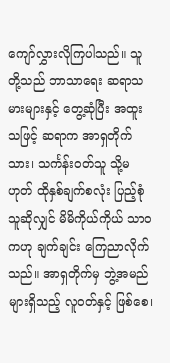ကျော်လွှားလိုကြပါသည်။ သူတို့သည် ဘာသာရေး ဆရာသမားများနှင့် တွေ့ဆုံပြီး အထူးသဖြင့် ဆရာက အာရှတိုက်သား၊ သင်္ကန်းဝတ်သူ သို့မဟုတ် ထိုနှစ်ချက်စလုံး ပြည့်စုံသူဆိုလျှင် မိမိကိုယ်ကိုယ် သာဝကဟု ချက်ချင်း ကြေညာလိုက်သည်။ အာရှတိုက်မှ ဘွဲ့အမည်များရှိသည့် လူဝတ်နှင့် ဖြစ်စေ၊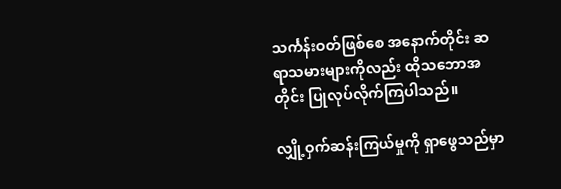သင်္ကန်းဝတ်ဖြစ်စေ အနောက်တိုင်း ဆရာသမားများကိုလည်း ထိုသဘောအတိုင်း ပြုလုပ်လိုက်ကြပါသည်။

လျှို့ဝှက်ဆန်းကြယ်မှုကို ရှာဖွေသည်မှာ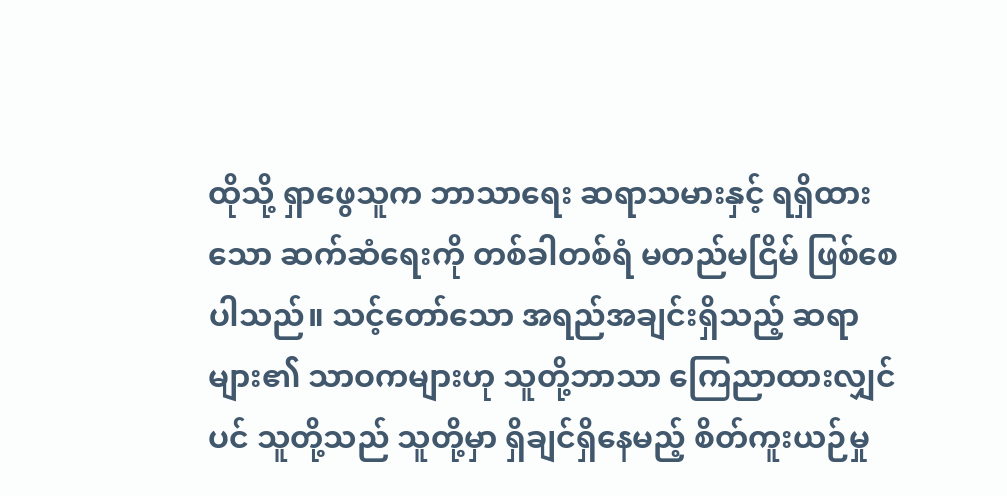ထိုသို့ ရှာဖွေသူက ဘာသာရေး ဆရာသမားနှင့် ရရှိထားသော ဆက်ဆံရေးကို တစ်ခါတစ်ရံ မတည်မငြိမ် ဖြစ်စေပါသည်။ သင့်တော်သော အရည်အချင်းရှိသည့် ဆရာများ၏ သာဝကများဟု သူတို့ဘာသာ ကြေညာထားလျှင်ပင် သူတို့သည် သူတို့မှာ ရှိချင်ရှိနေမည့် စိတ်ကူးယဉ်မှု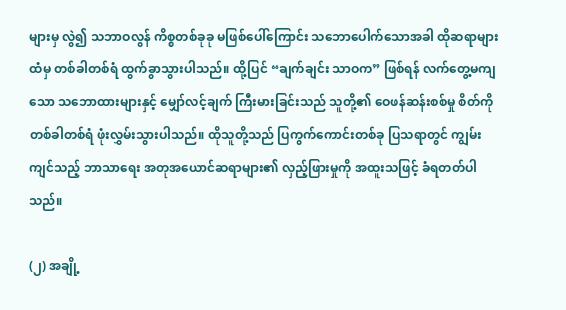များမှ လွဲ၍ သဘာဝလွန် ကိစ္စတစ်ခုခု မဖြစ်ပေါ်ကြောင်း သဘောပေါက်သောအခါ ထိုဆရာများထံမှ တစ်ခါတစ်ရံ ထွက်ခွာသွားပါသည်။ ထို့ပြင် “ချက်ချင်း သာဝက” ဖြစ်ရန် လက်တွေ့မကျသော သဘောထားများနှင့် မျှော်လင့်ချက် ကြီးမားခြင်းသည် သူတို့၏ ဝေဖန်ဆန်းစစ်မှု စိတ်ကို တစ်ခါတစ်ရံ ဖုံးလွှမ်းသွားပါသည်။ ထိုသူတို့သည် ပြကွက်ကောင်းတစ်ခု ပြသရာတွင် ကျွမ်းကျင်သည့် ဘာသာရေး အတုအယောင်ဆရာများ၏ လှည့်ဖြားမှုကို အထူးသဖြင့် ခံရတတ်ပါသည်။

(၂) အချို့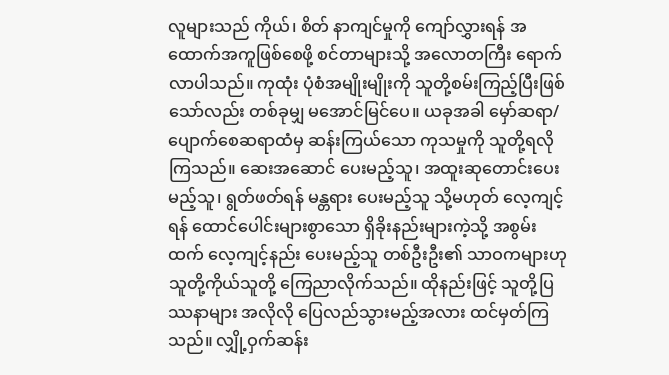လူများသည် ကိုယ်၊ စိတ် နာကျင်မှုကို ကျော်လွှားရန် အထောက်အကူဖြစ်စေဖို့ စင်တာများသို့ အလောတကြီး ရောက်လာပါသည်။ ကုထုံး ပုံစံအမျိုးမျိုးကို သူတို့စမ်းကြည့်ပြီးဖြစ်သော်လည်း တစ်ခုမျှ မအောင်မြင်ပေ။ ယခုအခါ မှော်ဆရာ/ပျောက်စေဆရာထံမှ ဆန်းကြယ်သော ကုသမှုကို သူတို့ရလိုကြသည်။ ဆေးအဆောင် ပေးမည့်သူ၊ အထူးဆုတောင်းပေးမည့်သူ၊ ရွတ်ဖတ်ရန် မန္တရား ပေးမည့်သူ သို့မဟုတ် လေ့ကျင့်ရန် ထောင်ပေါင်းများစွာသော ရှိခိုးနည်းများကဲ့သို့ အစွမ်းထက် လေ့ကျင့်နည်း ပေးမည့်သူ တစ်ဦးဦး၏ သာဝကများဟု သူတို့ကိုယ်သူတို့ ကြေညာလိုက်သည်။ ထိုနည်းဖြင့် သူတို့ပြဿနာများ အလိုလို ပြေလည်သွားမည့်အလား ထင်မှတ်ကြသည်။ လျှို့ဝှက်ဆန်း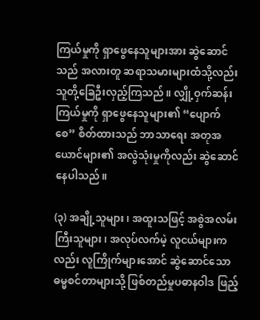ကြယ်မှုကို ရှာဖွေနေသူများအား ဆွဲဆောင်သည် အလားတူ ဆရာသမားများထံသို့လည်း သူတို့ခြေဦးလှည့်ကြသည်။ လျှို့ဝှက်ဆန်းကြယ်မှုကို ရှာဖွေနေသူများ၏ “ပျောက်စေ” စိတ်ထားသည် ဘာသာရေး အတုအယောင်များ၏ အလွဲသုံးမှုကိုလည်း ဆွဲဆောင်နေပါသည်။

(၃) အချို့သူများ၊ အထူးသဖြင့် အစွဲအလမ်း ကြီးသူများ၊ အလုပ်လက်မဲ့ လူငယ်များကလည်း လူကြိုက်များအောင် ဆွဲဆောင်သော ဓမ္မစင်တာများသို့ ဖြစ်တည်မှုပဓာနဝါဒ ဖြည့်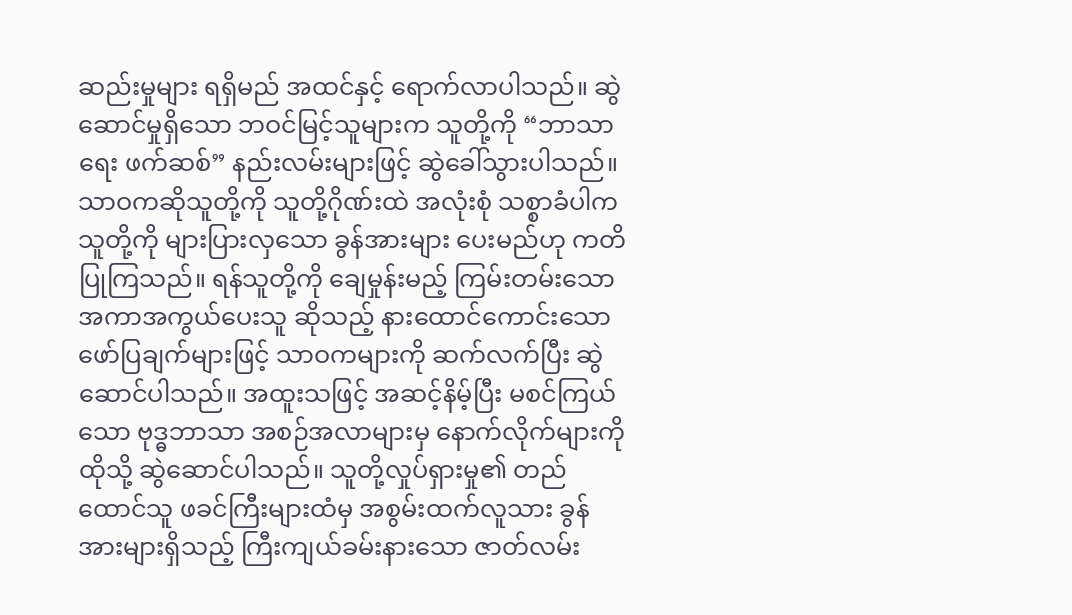ဆည်းမှုများ ရရှိမည် အထင်နှင့် ရောက်လာပါသည်။ ဆွဲဆောင်မှုရှိသော ဘဝင်မြင့်သူများက သူတို့ကို “ဘာသာရေး ဖက်ဆစ်” နည်းလမ်းများဖြင့် ဆွဲခေါ်သွားပါသည်။ သာဝကဆိုသူတို့ကို သူတို့ဂိုဏ်းထဲ အလုံးစုံ သစ္စာခံပါက သူတို့ကို များပြားလှသော ခွန်အားများ ပေးမည်ဟု ကတိပြုကြသည်။ ရန်သူတို့ကို ချေမှုန်းမည့် ကြမ်းတမ်းသော အကာအကွယ်ပေးသူ ဆိုသည့် နားထောင်ကောင်းသော ဖော်ပြချက်များဖြင့် သာဝကများကို ဆက်လက်ပြီး ဆွဲဆောင်ပါသည်။ အထူးသဖြင့် အဆင့်နိမ့်ပြီး မစင်ကြယ်သော ဗုဒ္ဓဘာသာ အစဉ်အလာများမှ နောက်လိုက်များကို ထိုသို့ ဆွဲဆောင်ပါသည်။ သူတို့လှုပ်ရှားမှု၏ တည်ထောင်သူ ဖခင်ကြီးများထံမှ အစွမ်းထက်လူသား ခွန်အားများရှိသည့် ကြီးကျယ်ခမ်းနားသော ဇာတ်လမ်း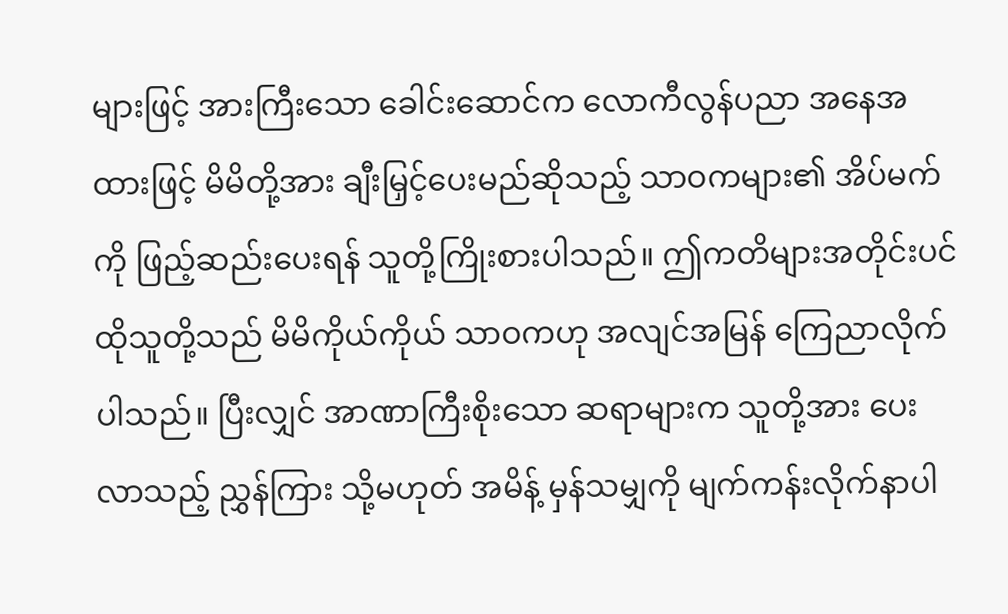များဖြင့် အားကြီးသော ခေါင်းဆောင်က လောကီလွန်ပညာ အနေအထားဖြင့် မိမိတို့အား ချီးမြှင့်ပေးမည်ဆိုသည့် သာဝကများ၏ အိပ်မက်ကို ဖြည့်ဆည်းပေးရန် သူတို့ကြိုးစားပါသည်။ ဤကတိများအတိုင်းပင် ထိုသူတို့သည် မိမိကိုယ်ကိုယ် သာဝကဟု အလျင်အမြန် ကြေညာလိုက်ပါသည်။ ပြီးလျှင် အာဏာကြီးစိုးသော ဆရာများက သူတို့အား ပေးလာသည့် ညွှန်ကြား သို့မဟုတ် အမိန့် မှန်သမျှကို မျက်ကန်းလိုက်နာပါ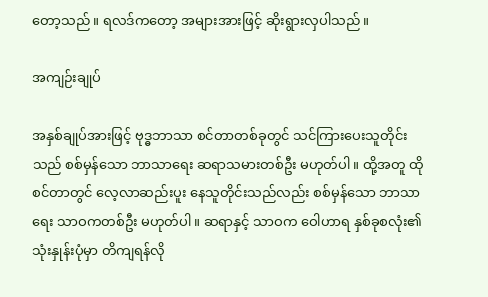တော့သည်။ ရလဒ်ကတော့ အများအားဖြင့် ဆိုးရွားလှပါသည်။

အကျဉ်းချုပ်

အနှစ်ချုပ်အားဖြင့် ဗုဒ္ဓဘာသာ စင်တာတစ်ခုတွင် သင်ကြားပေးသူတိုင်းသည် စစ်မှန်သော ဘာသာရေး ဆရာသမားတစ်ဦး မဟုတ်ပါ။ ထို့အတူ ထိုစင်တာတွင် လေ့လာဆည်းပူး နေသူတိုင်းသည်လည်း စစ်မှန်သော ဘာသာရေး သာဝကတစ်ဦး မဟုတ်ပါ။ ဆရာနှင့် သာဝက ဝေါဟာရ နှစ်ခုစလုံး၏ သုံးနှုန်းပုံမှာ တိကျရန်လို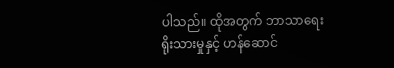ပါသည်။ ထိုအတွက် ဘာသာရေး ရိုးသားမှုနှင့် ဟန်ဆောင်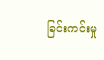ခြင်းကင်းမှု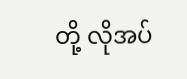တို့ လိုအပ်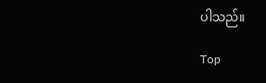ပါသည်။

Top